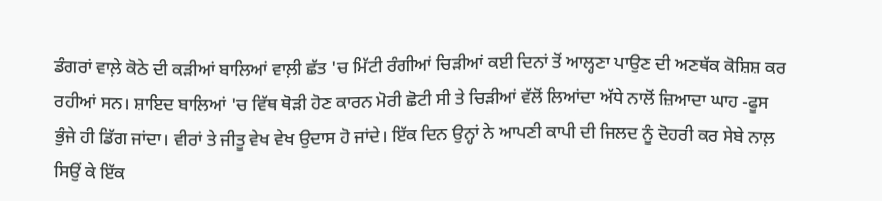ਡੰਗਰਾਂ ਵਾਲ਼ੇ ਕੋਠੇ ਦੀ ਕੜੀਆਂ ਬਾਲਿਆਂ ਵਾਲ਼ੀ ਛੱਤ 'ਚ ਮਿੱਟੀ ਰੰਗੀਆਂ ਚਿੜੀਆਂ ਕਈ ਦਿਨਾਂ ਤੋਂ ਆਲ੍ਹਣਾ ਪਾਉਣ ਦੀ ਅਣਥੱਕ ਕੋਸ਼ਿਸ਼ ਕਰ ਰਹੀਆਂ ਸਨ। ਸ਼ਾਇਦ ਬਾਲਿਆਂ 'ਚ ਵਿੱਥ ਥੋੜੀ ਹੋਣ ਕਾਰਨ ਮੋਰੀ ਛੋਟੀ ਸੀ ਤੇ ਚਿੜੀਆਂ ਵੱਲੋਂ ਲਿਆਂਦਾ ਅੱਧੇ ਨਾਲੋਂ ਜ਼ਿਆਦਾ ਘਾਹ -ਫੂਸ ਭੁੰਜੇ ਹੀ ਡਿੱਗ ਜਾਂਦਾ। ਵੀਰਾਂ ਤੇ ਜੀਤੂ ਵੇਖ ਵੇਖ ਉਦਾਸ ਹੋ ਜਾਂਦੇ। ਇੱਕ ਦਿਨ ਉਨ੍ਹਾਂ ਨੇ ਆਪਣੀ ਕਾਪੀ ਦੀ ਜਿਲਦ ਨੂੰ ਦੋਹਰੀ ਕਰ ਸੇਬੇ ਨਾਲ਼ ਸਿਉਂ ਕੇ ਇੱਕ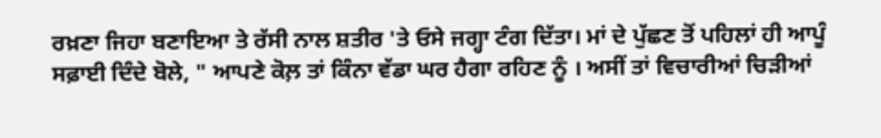ਰਖ਼ਣਾ ਜਿਹਾ ਬਣਾਇਆ ਤੇ ਰੱਸੀ ਨਾਲ ਸ਼ਤੀਰ 'ਤੇ ਓਸੇ ਜਗ੍ਹਾ ਟੰਗ ਦਿੱਤਾ। ਮਾਂ ਦੇ ਪੁੱਛਣ ਤੋਂ ਪਹਿਲਾਂ ਹੀ ਆਪੂੰ ਸਫ਼ਾਈ ਦਿੰਦੇ ਬੋਲੇ, " ਆਪਣੇ ਕੋਲ਼ ਤਾਂ ਕਿੰਨਾ ਵੱਡਾ ਘਰ ਹੈਗਾ ਰਹਿਣ ਨੂੰ । ਅਸੀਂ ਤਾਂ ਵਿਚਾਰੀਆਂ ਚਿੜੀਆਂ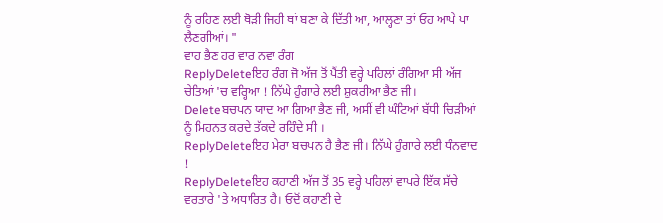ਨੂੰ ਰਹਿਣ ਲਈ ਥੋੜੀ ਜਿਹੀ ਥਾਂ ਬਣਾ ਕੇ ਦਿੱਤੀ ਆ, ਆਲ੍ਹਣਾ ਤਾਂ ਓਹ ਆਪੇ ਪਾ ਲੈਣਗੀਆਂ। "
ਵਾਹ ਭੈਣ ਹਰ ਵਾਰ ਨਵਾ ਰੰਗ
ReplyDeleteਇਹ ਰੰਗ ਜੋ ਅੱਜ ਤੋਂ ਪੈਂਤੀ ਵਰ੍ਹੇ ਪਹਿਲਾਂ ਰੰਗਿਆ ਸੀ ਅੱਜ ਚੇਤਿਆਂ 'ਚ ਵਰ੍ਹਿਆ ! ਨਿੱਘੇ ਹੁੰਗਾਰੇ ਲਈ ਸ਼ੁਕਰੀਆ ਭੈਣ ਜੀ।
Deleteਬਚਪਨ ਯਾਦ ਆ ਗਿਆ ਭੈਣ ਜੀ, ਅਸੀਂ ਵੀ ਘੰਟਿਆਂ ਬੱਧੀ ਚਿੜੀਆਂ ਨੂੰ ਮਿਹਨਤ ਕਰਦੇ ਤੱਕਦੇ ਰਹਿੰਦੇ ਸੀ ।
ReplyDeleteਇਹ ਮੇਰਾ ਬਚਪਨ ਹੈ ਭੈਣ ਜੀ। ਨਿੱਘੇ ਹੁੰਗਾਰੇ ਲਈ ਧੰਨਵਾਦ !
ReplyDeleteਇਹ ਕਹਾਣੀ ਅੱਜ ਤੋਂ 35 ਵਰ੍ਹੇ ਪਹਿਲਾਂ ਵਾਪਰੇ ਇੱਕ ਸੱਚੇ ਵਰਤਾਰੇ 'ਤੇ ਅਧਾਰਿਤ ਹੈ। ਓਦੋਂ ਕਹਾਣੀ ਦੇ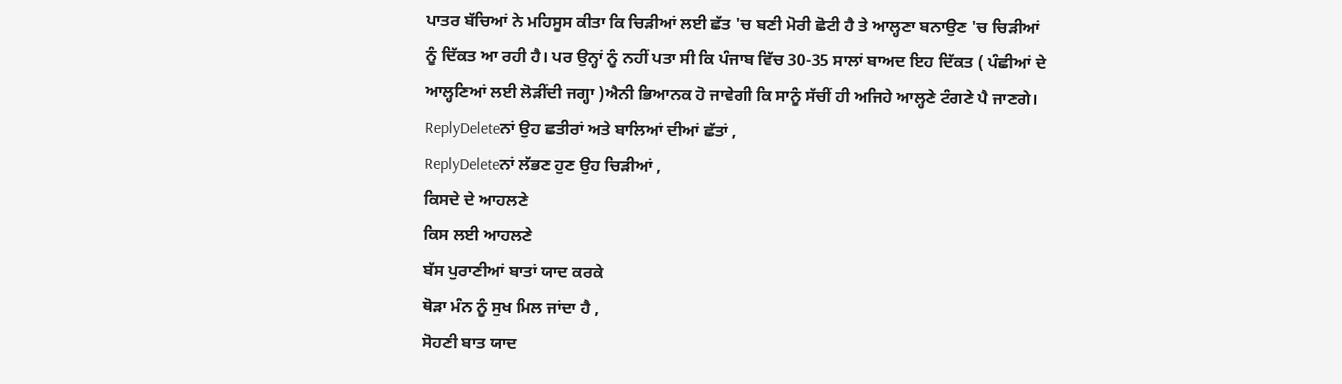ਪਾਤਰ ਬੱਚਿਆਂ ਨੇ ਮਹਿਸੂਸ ਕੀਤਾ ਕਿ ਚਿੜੀਆਂ ਲਈ ਛੱਤ 'ਚ ਬਣੀ ਮੋਰੀ ਛੋਟੀ ਹੈ ਤੇ ਆਲ੍ਹਣਾ ਬਨਾਉਣ 'ਚ ਚਿੜੀਆਂ ਨੂੰ ਦਿੱਕਤ ਆ ਰਹੀ ਹੈ। ਪਰ ਉਨ੍ਹਾਂ ਨੂੰ ਨਹੀਂ ਪਤਾ ਸੀ ਕਿ ਪੰਜਾਬ ਵਿੱਚ 30-35 ਸਾਲਾਂ ਬਾਅਦ ਇਹ ਦਿੱਕਤ ( ਪੰਛੀਆਂ ਦੇ ਆਲ੍ਹਣਿਆਂ ਲਈ ਲੋੜੀਂਦੀ ਜਗ੍ਹਾ )ਐਨੀ ਭਿਆਨਕ ਹੋ ਜਾਵੇਗੀ ਕਿ ਸਾਨੂੰ ਸੱਚੀਂ ਹੀ ਅਜਿਹੇ ਆਲ੍ਹਣੇ ਟੰਗਣੇ ਪੈ ਜਾਣਗੇ।
ReplyDeleteਨਾਂ ਉਹ ਛਤੀਰਾਂ ਅਤੇ ਬਾਲਿਆਂ ਦੀਆਂ ਛੱਤਾਂ ,
ReplyDeleteਨਾਂ ਲੱਭਣ ਹੁਣ ਉਹ ਚਿੜੀਆਂ ,
ਕਿਸਦੇ ਦੇ ਆਹਲਣੇ
ਕਿਸ ਲਈ ਆਹਲਣੇ
ਬੱਸ ਪੁਰਾਣੀਆਂ ਬਾਤਾਂ ਯਾਦ ਕਰਕੇ
ਥੋੜਾ ਮੰਨ ਨੂੰ ਸੁਖ ਮਿਲ ਜਾਂਦਾ ਹੈ ,
ਸੋਹਣੀ ਬਾਤ ਯਾਦ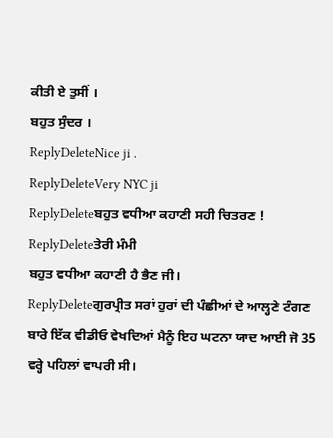ਕੀਤੀ ਏ ਤੁਸੀਂ ।
ਬਹੁਤ ਸੁੰਦਰ ।
ReplyDeleteNice ji .
ReplyDeleteVery NYC ji
ReplyDeleteਬਹੁਤ ਵਧੀਆ ਕਹਾਣੀ ਸਹੀ ਚਿਤਰਣ !
ReplyDeleteਤੇਰੀ ਮੰਮੀ
ਬਹੁਤ ਵਧੀਆ ਕਹਾਣੀ ਹੈ ਭੈਣ ਜੀ।
ReplyDeleteਗੁਰਪ੍ਰੀਤ ਸਰਾਂ ਹੁਰਾਂ ਦੀ ਪੰਛੀਆਂ ਦੇ ਆਲ੍ਹਣੇ ਟੰਗਣ ਬਾਰੇ ਇੱਕ ਵੀਡੀਓ ਵੇਖਦਿਆਂ ਮੈਨੂੰ ਇਹ ਘਟਨਾ ਯਾਦ ਆਈ ਜੋ 35 ਵਰ੍ਹੇ ਪਹਿਲਾਂ ਵਾਪਰੀ ਸੀ।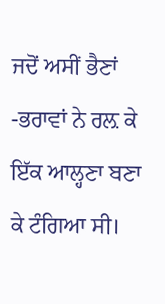ਜਦੋਂ ਅਸੀਂ ਭੈਣਾਂ -ਭਰਾਵਾਂ ਨੇ ਰਲ਼ ਕੇ ਇੱਕ ਆਲ੍ਹਣਾ ਬਣਾ ਕੇ ਟੰਗਿਆ ਸੀ।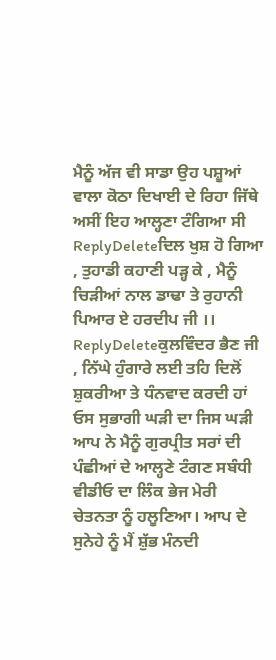ਮੈਨੂੰ ਅੱਜ ਵੀ ਸਾਡਾ ਉਹ ਪਸ਼ੂਆਂ ਵਾਲਾ ਕੋਠਾ ਦਿਖਾਈ ਦੇ ਰਿਹਾ ਜਿੱਥੇ ਅਸੀਂ ਇਹ ਆਲ੍ਹਣਾ ਟੰਗਿਆ ਸੀ
ReplyDeleteਦਿਲ ਖੁਸ਼ ਹੋ ਗਿਆ , ਤੁਹਾਡੀ ਕਹਾਣੀ ਪੜ੍ਹ ਕੇ , ਮੈਨੂੰ ਚਿੜੀਆਂ ਨਾਲ ਡਾਢਾ ਤੇ ਰੁਹਾਨੀ ਪਿਆਰ ਏ ਹਰਦੀਪ ਜੀ ।।
ReplyDeleteਕੁਲਵਿੰਦਰ ਭੈਣ ਜੀ , ਨਿੱਘੇ ਹੁੰਗਾਰੇ ਲਈ ਤਹਿ ਦਿਲੋਂ ਸ਼ੁਕਰੀਆ ਤੇ ਧੰਨਵਾਦ ਕਰਦੀ ਹਾਂ ਓਸ ਸੁਭਾਗੀ ਘੜੀ ਦਾ ਜਿਸ ਘੜੀ ਆਪ ਨੇ ਮੈਨੂੰ ਗੁਰਪ੍ਰੀਤ ਸਰਾਂ ਦੀ ਪੰਛੀਆਂ ਦੇ ਆਲ੍ਹਣੇ ਟੰਗਣ ਸਬੰਧੀ ਵੀਡੀਓ ਦਾ ਲਿੰਕ ਭੇਜ ਮੇਰੀ ਚੇਤਨਤਾ ਨੂੰ ਹਲੂਣਿਆ। ਆਪ ਦੇ ਸੁਨੇਹੇ ਨੂੰ ਮੈਂ ਸ਼ੁੱਭ ਮੰਨਦੀ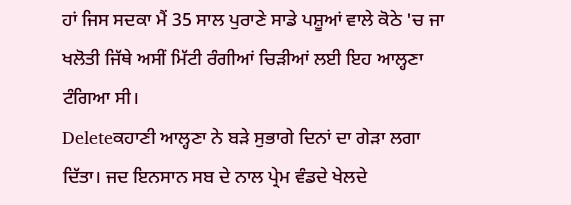ਹਾਂ ਜਿਸ ਸਦਕਾ ਮੈਂ 35 ਸਾਲ ਪੁਰਾਣੇ ਸਾਡੇ ਪਸ਼ੂਆਂ ਵਾਲੇ ਕੋਠੇ 'ਚ ਜਾ ਖਲੋਤੀ ਜਿੱਥੇ ਅਸੀਂ ਮਿੱਟੀ ਰੰਗੀਆਂ ਚਿੜੀਆਂ ਲਈ ਇਹ ਆਲ੍ਹਣਾ ਟੰਗਿਆ ਸੀ।
Deleteਕਹਾਣੀ ਆਲ੍ਹਣਾ ਨੇ ਬੜੇ ਸੁਭਾਗੇ ਦਿਨਾਂ ਦਾ ਗੇੜਾ ਲਗਾ ਦਿੱਤਾ। ਜਦ ਇਨਸਾਨ ਸਬ ਦੇ ਨਾਲ ਪ੍ਰੇਮ ਵੰਡਦੇ ਖੇਲਦੇ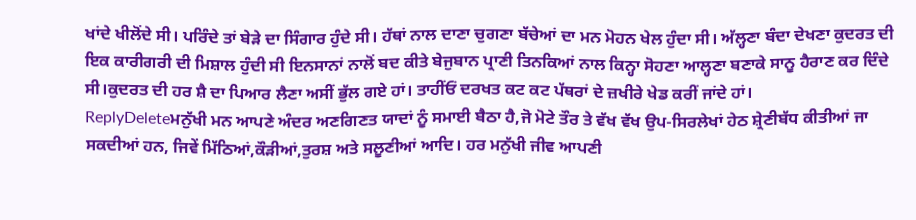ਖਾਂਦੇ ਖੀਲੋਂਦੇ ਸੀ। ਪਰਿੰਦੇ ਤਾਂ ਬੇੜੇ ਦਾ ਸਿੰਗਾਰ ਹੁੰਦੇ ਸੀ। ਹੱਥਾਂ ਨਾਲ ਦਾਣਾ ਚੁਗਣਾ ਬੱਚੇਆਂ ਦਾ ਮਨ ਮੋਹਨ ਖੇਲ ਹੁੰਦਾ ਸੀ। ਅੱਲ੍ਹਣਾ ਬੰਦਾ ਦੇਖਣਾ ਕੁਦਰਤ ਦੀ ਇਕ ਕਾਰੀਗਰੀ ਦੀ ਮਿਸ਼ਾਲ ਹੁੰਦੀ ਸੀ ਇਨਸਾਨਾਂ ਨਾਲੋਂ ਬਦ ਕੀਤੇ ਬੇਜੁਬਾਨ ਪ੍ਰਾਣੀ ਤਿਨਕਿਆਂ ਨਾਲ ਕਿਨ੍ਹਾ ਸੋਹਣਾ ਆਲ੍ਹਣਾ ਬਣਾਕੇ ਸਾਨੂ ਹੈਰਾਣ ਕਰ ਦਿੰਦੇ ਸੀ।ਕੁਦਰਤ ਦੀ ਹਰ ਸ਼ੈ ਦਾ ਪਿਆਰ ਲੈਣਾ ਅਸੀਂ ਭੁੱਲ ਗਏ ਹਾਂ। ਤਾਹੀਂਓਂ ਦਰਖਤ ਕਟ ਕਟ ਪੱਥਰਾਂ ਦੇ ਜ਼ਖੀਰੇ ਖੇਡ ਕਰੀਂ ਜਾਂਦੇ ਹਾਂ।
ReplyDeleteਮਨੁੱਖੀ ਮਨ ਆਪਣੇ ਅੰਦਰ ਅਣਗਿਣਤ ਯਾਦਾਂ ਨੂੰ ਸਮਾਈ ਬੈਠਾ ਹੈ,ਜੋ ਮੋਟੇ ਤੌਰ ਤੇ ਵੱਖ ਵੱਖ ਉਪ-ਸਿਰਲੇਖਾਂ ਹੇਠ ਸ਼੍ਰੇਣੀਬੱਧ ਕੀਤੀਆਂ ਜਾ ਸਕਦੀਆਂ ਹਨ, ਜਿਵੇਂ ਮਿੱਠਿਆਂ,ਕੌੜੀਆਂ,ਤੁਰਸ਼ ਅਤੇ ਸਲੂਣੀਆਂ ਆਦਿ। ਹਰ ਮਨੁੱਖੀ ਜੀਵ ਆਪਣੀ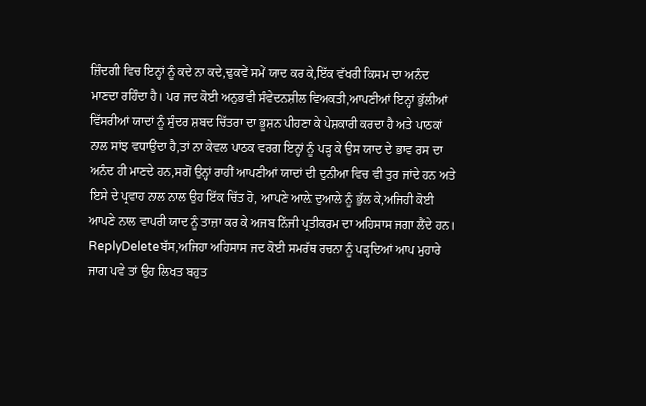ਜ਼ਿੰਦਗੀ ਵਿਚ ਇਨ੍ਹਾਂ ਨੂੰ ਕਦੇ ਨਾ ਕਦੇ,ਢੁਕਵੇਂ ਸਮੇਂ ਯਾਦ ਕਰ ਕੇ,ਇੱਕ ਵੱਖਰੀ ਕਿਸਮ ਦਾ ਅਨੰਦ ਮਾਣਦਾ ਰਹਿੰਦਾ ਹੈ। ਪਰ ਜਦ ਕੋਈ ਅਨੁਭਵੀ ਸੰਵੇਦਨਸ਼ੀਲ ਵਿਅਕਤੀ,ਆਪਣੀਆਂ ਇਨ੍ਹਾਂ ਭੁੱਲੀਆਂ ਵਿੱਸਰੀਆਂ ਯਾਦਾਂ ਨੂੰ ਸੁੰਦਰ ਸ਼ਬਦ ਚਿੱਤਰਾ ਦਾ ਭੂਸ਼ਨ ਪੀਹਣਾ ਕੇ ਪੇਸ਼ਕਾਰੀ ਕਰਦਾ ਹੈ ਅਤੇ ਪਾਠਕਾਂ ਨਾਲ ਸਾਂਝ ਵਧਾਉਂਦਾ ਹੈ,ਤਾਂ ਨਾ ਕੇਵਲ ਪਾਠਕ ਵਰਗ ਇਨ੍ਹਾਂ ਨੂੰ ਪੜ੍ਹ ਕੇ ਉਸ ਯਾਦ ਦੇ ਭਾਵ ਰਸ ਦਾ ਅਨੰਦ ਹੀ ਮਾਣਦੇ ਹਨ,ਸਗੋਂ ਉਨ੍ਹਾਂ ਰਾਹੀਂ ਆਪਣੀਆਂ ਯਾਦਾਂ ਦੀ ਦੁਨੀਆ ਵਿਚ ਵੀ ਤੁਰ ਜਾਂਦੇ ਹਨ ਅਤੇ ਇਸੇ ਦੇ ਪ੍ਰਵਾਹ ਨਾਲ ਨਾਲ ਉਹ ਇੱਕ ਚਿੱਤ ਹੋ, ਆਪਣੇ ਆਲ਼ੇ ਦੁਆਲੇ ਨੂੰ ਭੁੱਲ ਕੇ,ਅਜਿਹੀ ਕੋਈ ਆਪਣੇ ਨਾਲ ਵਾਪਰੀ ਯਾਦ ਨੂੰ ਤਾਜ਼ਾ ਕਰ ਕੇ ਅਜਬ ਨਿੱਜੀ ਪ੍ਰਤੀਕਰਮ ਦਾ ਅਹਿਸਾਸ ਜਗਾ ਲੈਂਦੇ ਹਨ।
ReplyDeleteਬੱਸ,ਅਜਿਹਾ ਅਹਿਸਾਸ ਜਦ ਕੋਈ ਸਮਰੱਥ ਰਚਨਾ ਨੂੰ ਪੜ੍ਹਦਿਆਂ ਆਪ ਮੁਹਾਰੇ ਜਾਗ ਪਵੇ ਤਾਂ ਉਹ ਲਿਖਤ ਬਹੁਤ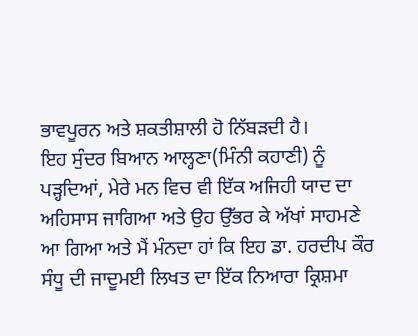ਭਾਵਪੂਰਨ ਅਤੇ ਸ਼ਕਤੀਸ਼ਾਲੀ ਹੋ ਨਿੱਬੜਦੀ ਹੈ।
ਇਹ ਸੁੰਦਰ ਬਿਆਨ ਆਲ੍ਹਣਾ(ਮਿੰਨੀ ਕਹਾਣੀ) ਨੂੰ ਪੜ੍ਹਦਿਆਂ, ਮੇਰੇ ਮਨ ਵਿਚ ਵੀ ਇੱਕ ਅਜਿਹੀ ਯਾਦ ਦਾ ਅਹਿਸਾਸ ਜਾਗਿਆ ਅਤੇ ਉਹ ਉੱਭਰ ਕੇ ਅੱਖਾਂ ਸਾਹਮਣੇ ਆ ਗਿਆ ਅਤੇ ਮੈਂ ਮੰਨਦਾ ਹਾਂ ਕਿ ਇਹ ਡਾ. ਹਰਦੀਪ ਕੌਰ ਸੰਧੂ ਦੀ ਜਾਦੂਮਈ ਲਿਖਤ ਦਾ ਇੱਕ ਨਿਆਰਾ ਕ੍ਰਿਸ਼ਮਾ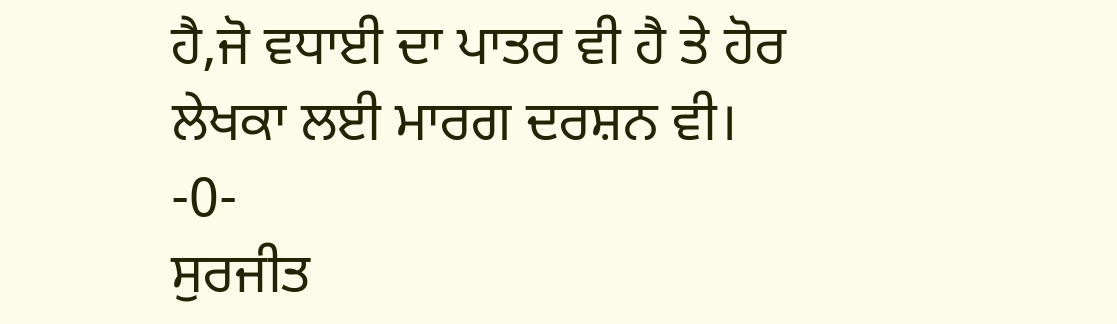ਹੈ,ਜੋ ਵਧਾਈ ਦਾ ਪਾਤਰ ਵੀ ਹੈ ਤੇ ਹੋਰ ਲੇਖਕਾ ਲਈ ਮਾਰਗ ਦਰਸ਼ਨ ਵੀ।
-0-
ਸੁਰਜੀਤ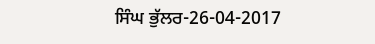ਸਿੰਘ ਭੁੱਲਰ-26-04-2017